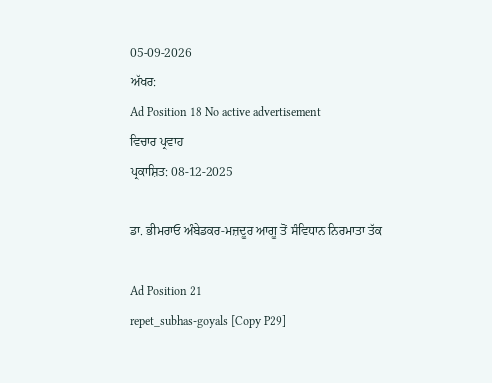05-09-2026
ਅੱਖਰ:
Ad Position 18 No active advertisement
ਵਿਚਾਰ ਪ੍ਰਵਾਹ
ਪ੍ਰਕਾਸ਼ਿਤ: 08-12-2025

ਡਾ. ਭੀਮਰਾਓ ਅੰਬੇਡਕਰ-ਮਜ਼ਦੂਰ ਆਗੂ ਤੋਂ ਸੰਵਿਧਾਨ ਨਿਰਮਾਤਾ ਤੱਕ

Ad Position 21
repet_subhas-goyals [Copy P29]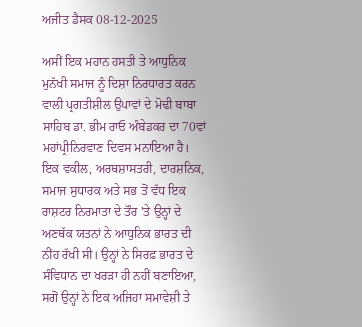ਅਜੀਤ ਡੈਸਕ 08-12-2025

ਅਸੀਂ ਇਕ ਮਹਾਨ ਹਸਤੀ ਤੇ ਆਧੁਨਿਕ ਮੁਨੱਖੀ ਸਮਾਜ ਨੂੰ ਦਿਸ਼ਾ ਨਿਰਧਾਰਤ ਕਰਨ ਵਾਲੀ ਪ੍ਰਗਤੀਸ਼ੀਲ ਉਪਾਵਾਂ ਦੇ ਮੋਢੀ ਬਾਬਾ ਸਾਹਿਬ ਡਾ. ਭੀਮ ਰਾਓ ਅੰਬੇਡਕਰ ਦਾ 70ਵਾਂ ਮਹਾਂਪ੍ਰੀਨਿਰਵਾਣ ਦਿਵਸ ਮਨਾਇਆ ਹੈ। ਇਕ ਵਕੀਲ, ਅਰਥਸ਼ਾਸਤਰੀ, ਦਾਰਸ਼ਨਿਕ, ਸਮਾਜ ਸੁਧਾਰਕ ਅਤੇ ਸਭ ਤੋਂ ਵੱਧ ਇਕ ਰਾਸ਼ਟਰ ਨਿਰਮਾਤਾ ਦੇ ਤੌਰ 'ਤੇ ਉਨ੍ਹਾਂ ਦੇ ਅਣਥੱਕ ਯਤਨਾਂ ਨੇ ਆਧੁਨਿਕ ਭਾਰਤ ਦੀ ਨੀਂਹ ਰੱਖੀ ਸੀ। ਉਨ੍ਹਾਂ ਨੇ ਸਿਰਫ਼ ਭਾਰਤ ਦੇ ਸੰਵਿਧਾਨ ਦਾ ਖਰੜਾ ਹੀ ਨਹੀਂ ਬਣਾਇਆ, ਸਗੋਂ ਉਨ੍ਹਾਂ ਨੇ ਇਕ ਅਜਿਹਾ ਸਮਾਵੇਸ਼ੀ ਤੇ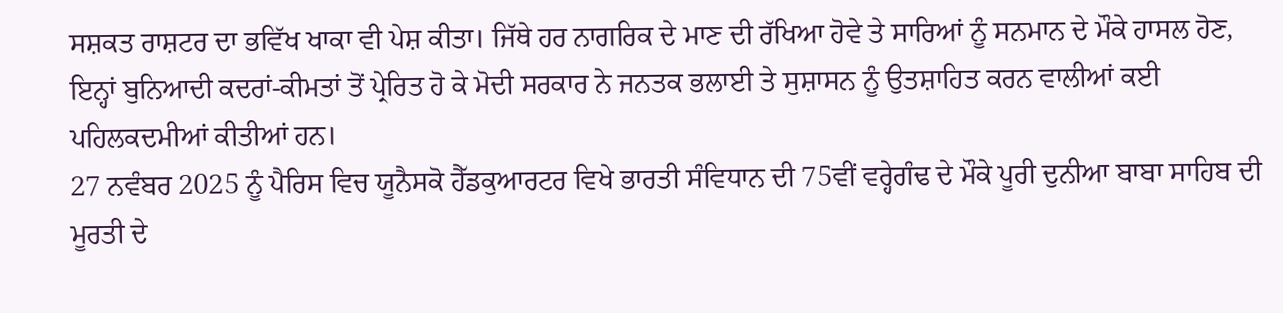ਸਸ਼ਕਤ ਰਾਸ਼ਟਰ ਦਾ ਭਵਿੱਖ ਖਾਕਾ ਵੀ ਪੇਸ਼ ਕੀਤਾ। ਜਿੱਥੇ ਹਰ ਨਾਗਰਿਕ ਦੇ ਮਾਣ ਦੀ ਰੱਖਿਆ ਹੋਵੇ ਤੇ ਸਾਰਿਆਂ ਨੂੰ ਸਨਮਾਨ ਦੇ ਮੌਕੇ ਹਾਸਲ ਹੋਣ, ਇਨ੍ਹਾਂ ਬੁਨਿਆਦੀ ਕਦਰਾਂ-ਕੀਮਤਾਂ ਤੋਂ ਪ੍ਰੇਰਿਤ ਹੋ ਕੇ ਮੋਦੀ ਸਰਕਾਰ ਨੇ ਜਨਤਕ ਭਲਾਈ ਤੇ ਸੁਸ਼ਾਸਨ ਨੂੰ ਉਤਸ਼ਾਹਿਤ ਕਰਨ ਵਾਲੀਆਂ ਕਈ ਪਹਿਲਕਦਮੀਆਂ ਕੀਤੀਆਂ ਹਨ।
27 ਨਵੰਬਰ 2025 ਨੂੰ ਪੈਰਿਸ ਵਿਚ ਯੂਨੈਸਕੋ ਹੈੱਡਕੁਆਰਟਰ ਵਿਖੇ ਭਾਰਤੀ ਸੰਵਿਧਾਨ ਦੀ 75ਵੀਂ ਵਰ੍ਹੇਗੰਢ ਦੇ ਮੌਕੇ ਪੂਰੀ ਦੁਨੀਆ ਬਾਬਾ ਸਾਹਿਬ ਦੀ ਮੂਰਤੀ ਦੇ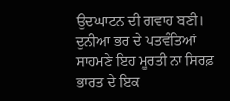ਉਦਘਾਟਨ ਦੀ ਗਵਾਹ ਬਣੀ। ਦੁਨੀਆ ਭਰ ਦੇ ਪਤਵੰਤਿਆਂ ਸਾਹਮਣੇ ਇਹ ਮੂਰਤੀ ਨਾ ਸਿਰਫ਼ ਭਾਰਤ ਦੇ ਇਕ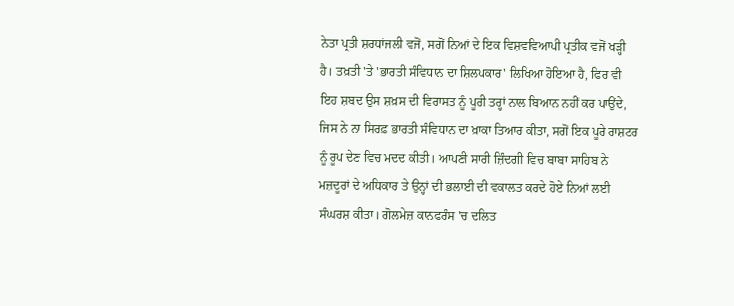ਨੇਤਾ ਪ੍ਰਤੀ ਸ਼ਰਧਾਂਜਲੀ ਵਜੋਂ, ਸਗੋਂ ਨਿਆਂ ਦੇ ਇਕ ਵਿਸ਼ਵਵਿਆਪੀ ਪ੍ਰਤੀਕ ਵਜੋਂ ਖੜ੍ਹੀ ਹੈ। ਤਖ਼ਤੀ 'ਤੇ 'ਭਾਰਤੀ ਸੰਵਿਧਾਨ ਦਾ ਸ਼ਿਲਪਕਾਰ' ਲਿਖਿਆ ਹੋਇਆ ਹੈ, ਫਿਰ ਵੀ ਇਹ ਸ਼ਬਦ ਉਸ ਸ਼ਖ਼ਸ ਦੀ ਵਿਰਾਸਤ ਨੂੰ ਪੂਰੀ ਤਰ੍ਹਾਂ ਨਾਲ ਬਿਆਨ ਨਹੀਂ ਕਰ ਪਾਉਂਦੇ, ਜਿਸ ਨੇ ਨਾ ਸਿਰਫ਼ ਭਾਰਤੀ ਸੰਵਿਧਾਨ ਦਾ ਖ਼ਾਕਾ ਤਿਆਰ ਕੀਤਾ, ਸਗੋਂ ਇਕ ਪੂਰੇ ਰਾਸ਼ਟਰ ਨੂੰ ਰੂਪ ਦੇਣ ਵਿਚ ਮਦਦ ਕੀਤੀ। ਆਪਣੀ ਸਾਰੀ ਜ਼ਿੰਦਗੀ ਵਿਚ ਬਾਬਾ ਸਾਹਿਬ ਨੇ ਮਜ਼ਦੂਰਾਂ ਦੇ ਅਧਿਕਾਰ ਤੇ ਉਨ੍ਹਾਂ ਦੀ ਭਲਾਈ ਦੀ ਵਕਾਲਤ ਕਰਦੇ ਹੋਏ ਨਿਆਂ ਲਈ ਸੰਘਰਸ਼ ਕੀਤਾ। ਗੋਲਮੇਜ਼ ਕਾਨਫਰੰਸ 'ਚ ਦਲਿਤ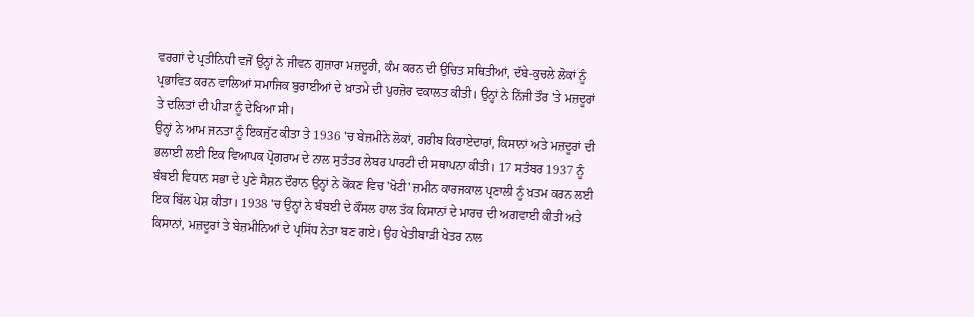ਵਰਗਾਂ ਦੇ ਪ੍ਰਤੀਨਿਧੀ ਵਜੋਂ ਉਨ੍ਹਾਂ ਨੇ ਜੀਵਨ ਗੁਜ਼ਾਰਾ ਮਜ਼ਦੂਰੀ, ਕੰਮ ਕਰਨ ਦੀ ਉਚਿਤ ਸਥਿਤੀਆਂ, ਦੱਬੇ-ਕੁਚਲੇ ਲੋਕਾਂ ਨੂੰ ਪ੍ਰਭਾਵਿਤ ਕਰਨ ਵਾਲਿਆਂ ਸਮਾਜਿਕ ਬੁਰਾਈਆਂ ਦੇ ਖ਼ਾਤਮੇ ਦੀ ਪੁਰਜ਼ੋਰ ਵਕਾਲਤ ਕੀਤੀ। ਉਨ੍ਹਾਂ ਨੇ ਨਿੱਜੀ ਤੌਰ 'ਤੇ ਮਜ਼ਦੂਰਾਂ ਤੇ ਦਲਿਤਾਂ ਦੀ ਪੀੜਾ ਨੂੰ ਦੇਖਿਆ ਸੀ।
ਉਨ੍ਹਾਂ ਨੇ ਆਮ ਜਨਤਾ ਨੂੰ ਇਕਜੁੱਟ ਕੀਤਾ ਤੇ 1936 'ਚ ਬੇਜ਼ਮੀਨੇ ਲੋਕਾਂ, ਗਰੀਬ ਕਿਰਾਏਦਾਰਾਂ, ਕਿਸਾਨਾਂ ਅਤੇ ਮਜ਼ਦੂਰਾਂ ਦੀ ਭਲਾਈ ਲਈ ਇਕ ਵਿਆਪਕ ਪ੍ਰੋਗਰਾਮ ਦੇ ਨਾਲ ਸੁਤੰਤਰ ਲੇਬਰ ਪਾਰਟੀ ਦੀ ਸਥਾਪਨਾ ਕੀਤੀ। 17 ਸਤੰਬਰ 1937 ਨੂੰ ਬੰਬਈ ਵਿਧਾਨ ਸਭਾ ਦੇ ਪੁਣੇ ਸੈਸ਼ਨ ਦੌਰਾਨ ਉਨ੍ਹਾਂ ਨੇ ਕੋਂਕਣ ਵਿਚ 'ਖੋਟੀ' ਜ਼ਮੀਨ ਕਾਰਜਕਾਲ ਪ੍ਰਣਾਲੀ ਨੂੰ ਖ਼ਤਮ ਕਰਨ ਲਈ ਇਕ ਬਿੱਲ ਪੇਸ਼ ਕੀਤਾ। 1938 'ਚ ਉਨ੍ਹਾਂ ਨੇ ਬੰਬਈ ਦੇ ਕੌਂਸਲ ਹਾਲ ਤੱਕ ਕਿਸਾਨਾਂ ਦੇ ਮਾਰਚ ਦੀ ਅਗਵਾਈ ਕੀਤੀ ਅਤੇ ਕਿਸਾਨਾਂ, ਮਜ਼ਦੂਰਾਂ ਤੇ ਬੇਜ਼ਮੀਨਿਆਂ ਦੇ ਪ੍ਰਸਿੱਧ ਨੇਤਾ ਬਣ ਗਏ। ਉਹ ਖੇਤੀਬਾੜੀ ਖੇਤਰ ਨਾਲ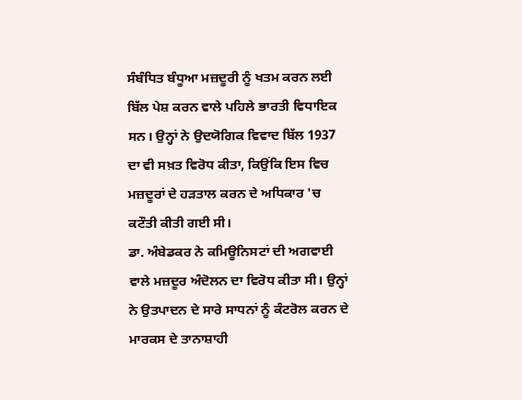ਸੰਬੰਧਿਤ ਬੰਧੂਆ ਮਜ਼ਦੂਰੀ ਨੂੰ ਖਤਮ ਕਰਨ ਲਈ ਬਿੱਲ ਪੇਸ਼ ਕਰਨ ਵਾਲੇ ਪਹਿਲੇ ਭਾਰਤੀ ਵਿਧਾਇਕ ਸਨ। ਉਨ੍ਹਾਂ ਨੇ ਉਦਯੋਗਿਕ ਵਿਵਾਦ ਬਿੱਲ 1937 ਦਾ ਵੀ ਸਖ਼ਤ ਵਿਰੋਧ ਕੀਤਾ, ਕਿਉਂਕਿ ਇਸ ਵਿਚ ਮਜ਼ਦੂਰਾਂ ਦੇ ਹੜਤਾਲ ਕਰਨ ਦੇ ਅਧਿਕਾਰ 'ਚ ਕਟੌਤੀ ਕੀਤੀ ਗਈ ਸੀ।
ਡਾ. ਅੰਬੇਡਕਰ ਨੇ ਕਮਿਊਨਿਸਟਾਂ ਦੀ ਅਗਵਾਈ ਵਾਲੇ ਮਜ਼ਦੂਰ ਅੰਦੋਲਨ ਦਾ ਵਿਰੋਧ ਕੀਤਾ ਸੀ। ਉਨ੍ਹਾਂ ਨੇ ਉਤਪਾਦਨ ਦੇ ਸਾਰੇ ਸਾਧਨਾਂ ਨੂੰ ਕੰਟਰੋਲ ਕਰਨ ਦੇ ਮਾਰਕਸ ਦੇ ਤਾਨਾਸ਼ਾਹੀ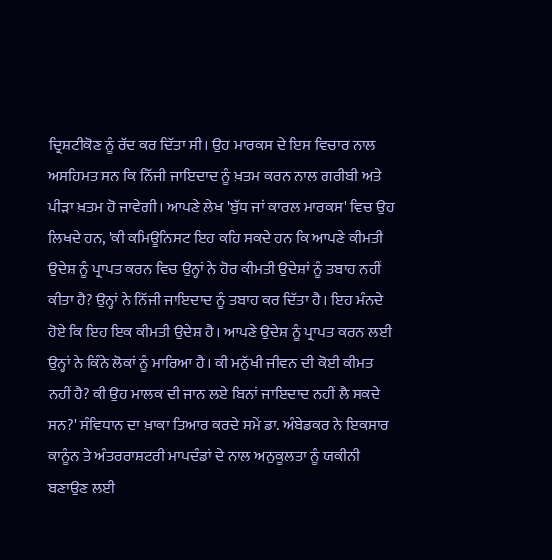ਦ੍ਰਿਸ਼ਟੀਕੋਣ ਨੂੰ ਰੱਦ ਕਰ ਦਿੱਤਾ ਸੀ। ਉਹ ਮਾਰਕਸ ਦੇ ਇਸ ਵਿਚਾਰ ਨਾਲ ਅਸਹਿਮਤ ਸਨ ਕਿ ਨਿੱਜੀ ਜਾਇਦਾਦ ਨੂੰ ਖ਼ਤਮ ਕਰਨ ਨਾਲ ਗਰੀਬੀ ਅਤੇ ਪੀੜਾ ਖ਼ਤਮ ਹੋ ਜਾਵੇਗੀ। ਆਪਣੇ ਲੇਖ 'ਬੁੱਧ ਜਾਂ ਕਾਰਲ ਮਾਰਕਸ' ਵਿਚ ਉਹ ਲਿਖਦੇ ਹਨ, 'ਕੀ ਕਮਿਊਨਿਸਟ ਇਹ ਕਹਿ ਸਕਦੇ ਹਨ ਕਿ ਆਪਣੇ ਕੀਮਤੀ ਉਦੇਸ਼ ਨੂੰ ਪ੍ਰਾਪਤ ਕਰਨ ਵਿਚ ਉਨ੍ਹਾਂ ਨੇ ਹੋਰ ਕੀਮਤੀ ਉਦੇਸ਼ਾਂ ਨੂੰ ਤਬਾਹ ਨਹੀਂ ਕੀਤਾ ਹੈ? ਉਨ੍ਹਾਂ ਨੇ ਨਿੱਜੀ ਜਾਇਦਾਦ ਨੂੰ ਤਬਾਹ ਕਰ ਦਿੱਤਾ ਹੈ। ਇਹ ਮੰਨਦੇ ਹੋਏ ਕਿ ਇਹ ਇਕ ਕੀਮਤੀ ਉਦੇਸ਼ ਹੈ। ਆਪਣੇ ਉਦੇਸ਼ ਨੂੰ ਪ੍ਰਾਪਤ ਕਰਨ ਲਈ ਉਨ੍ਹਾਂ ਨੇ ਕਿੰਨੇ ਲੋਕਾਂ ਨੂੰ ਮਾਰਿਆ ਹੈ। ਕੀ ਮਨੁੱਖੀ ਜੀਵਨ ਦੀ ਕੋਈ ਕੀਮਤ ਨਹੀਂ ਹੈ? ਕੀ ਉਹ ਮਾਲਕ ਦੀ ਜਾਨ ਲਏ ਬਿਨਾਂ ਜਾਇਦਾਦ ਨਹੀਂ ਲੈ ਸਕਦੇ ਸਨ?' ਸੰਵਿਧਾਨ ਦਾ ਖ਼ਾਕਾ ਤਿਆਰ ਕਰਦੇ ਸਮੇਂ ਡਾ. ਅੰਬੇਡਕਰ ਨੇ ਇਕਸਾਰ ਕਾਨੂੰਨ ਤੇ ਅੰਤਰਰਾਸ਼ਟਰੀ ਮਾਪਦੰਡਾਂ ਦੇ ਨਾਲ ਅਨੁਕੂਲਤਾ ਨੂੰ ਯਕੀਨੀ ਬਣਾਉਣ ਲਈ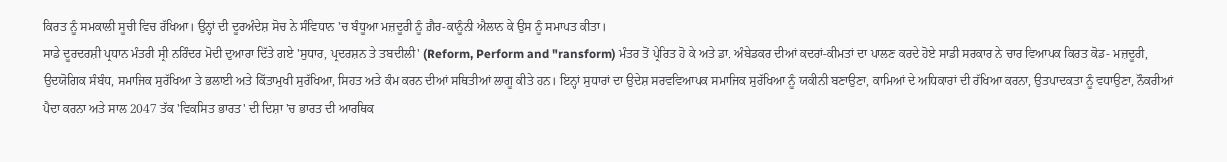ਕਿਰਤ ਨੂੰ ਸਮਕਾਲੀ ਸੂਚੀ ਵਿਚ ਰੱਖਿਆ। ਉਨ੍ਹਾਂ ਦੀ ਦੂਰਅੰਦੇਸ਼ ਸੋਚ ਨੇ ਸੰਵਿਧਾਨ 'ਚ ਬੰਧੂਆ ਮਜ਼ਦੂਰੀ ਨੂੰ ਗ਼ੈਰ-ਕਾਨੂੰਨੀ ਐਲਾਨ ਕੇ ਉਸ ਨੂੰ ਸਮਾਪਤ ਕੀਤਾ।
ਸਾਡੇ ਦੂਰਦਰਸ਼ੀ ਪ੍ਰਧਾਨ ਮੰਤਰੀ ਸ੍ਰੀ ਨਰਿੰਦਰ ਮੋਦੀ ਦੁਆਰਾ ਦਿੱਤੇ ਗਏ 'ਸੁਧਾਰ, ਪ੍ਰਦਰਸ਼ਨ ਤੇ ਤਬਦੀਲੀ' (Reform, Perform and "ransform) ਮੰਤਰ ਤੋਂ ਪ੍ਰੇਰਿਤ ਹੋ ਕੇ ਅਤੇ ਡਾ. ਅੰਬੇਡਕਰ ਦੀਆਂ ਕਦਰਾਂ-ਕੀਮਤਾਂ ਦਾ ਪਾਲਣ ਕਰਦੇ ਹੋਏ ਸਾਡੀ ਸਰਕਾਰ ਨੇ ਚਾਰ ਵਿਆਪਕ ਕਿਰਤ ਕੋਡ- ਮਜ਼ਦੂਰੀ, ਉਦਯੋਗਿਕ ਸੰਬੰਧ, ਸਮਾਜਿਕ ਸੁਰੱਖਿਆ ਤੇ ਭਲਾਈ ਅਤੇ ਕਿੱਤਾਮੁਖੀ ਸੁਰੱਖਿਆ, ਸਿਹਤ ਅਤੇ ਕੰਮ ਕਰਨ ਦੀਆਂ ਸਥਿਤੀਆਂ ਲਾਗੂ ਕੀਤੇ ਹਨ। ਇਨ੍ਹਾਂ ਸੁਧਾਰਾਂ ਦਾ ਉਦੇਸ਼ ਸਰਵਵਿਆਪਕ ਸਮਾਜਿਕ ਸੁਰੱਖਿਆ ਨੂੰ ਯਕੀਨੀ ਬਣਾਉਣਾ, ਕਾਮਿਆਂ ਦੇ ਅਧਿਕਾਰਾਂ ਦੀ ਰੱਖਿਆ ਕਰਨਾ, ਉਤਪਾਦਕਤਾ ਨੂੰ ਵਧਾਉਣਾ, ਨੌਕਰੀਆਂ ਪੈਦਾ ਕਰਨਾ ਅਤੇ ਸਾਲ 2047 ਤੱਕ 'ਵਿਕਸਿਤ ਭਾਰਤ' ਦੀ ਦਿਸ਼ਾ 'ਚ ਭਾਰਤ ਦੀ ਆਰਥਿਕ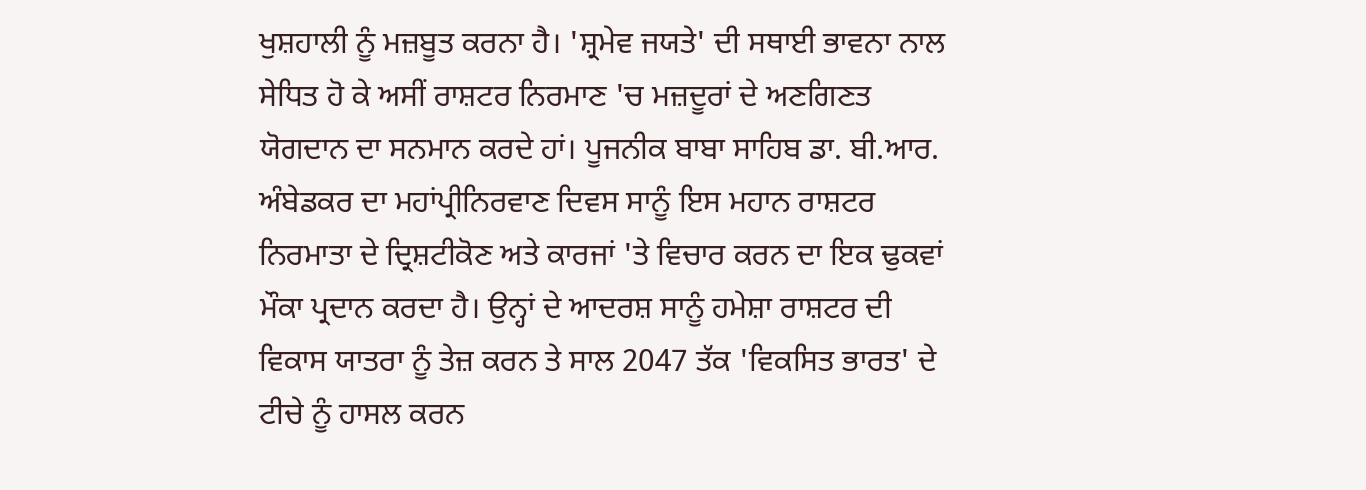ਖੁਸ਼ਹਾਲੀ ਨੂੰ ਮਜ਼ਬੂਤ ਕਰਨਾ ਹੈ। 'ਸ਼੍ਰਮੇਵ ਜਯਤੇ' ਦੀ ਸਥਾਈ ਭਾਵਨਾ ਨਾਲ ਸੇਧਿਤ ਹੋ ਕੇ ਅਸੀਂ ਰਾਸ਼ਟਰ ਨਿਰਮਾਣ 'ਚ ਮਜ਼ਦੂਰਾਂ ਦੇ ਅਣਗਿਣਤ ਯੋਗਦਾਨ ਦਾ ਸਨਮਾਨ ਕਰਦੇ ਹਾਂ। ਪੂਜਨੀਕ ਬਾਬਾ ਸਾਹਿਬ ਡਾ. ਬੀ.ਆਰ. ਅੰਬੇਡਕਰ ਦਾ ਮਹਾਂਪ੍ਰੀਨਿਰਵਾਣ ਦਿਵਸ ਸਾਨੂੰ ਇਸ ਮਹਾਨ ਰਾਸ਼ਟਰ ਨਿਰਮਾਤਾ ਦੇ ਦ੍ਰਿਸ਼ਟੀਕੋਣ ਅਤੇ ਕਾਰਜਾਂ 'ਤੇ ਵਿਚਾਰ ਕਰਨ ਦਾ ਇਕ ਢੁਕਵਾਂ ਮੌਕਾ ਪ੍ਰਦਾਨ ਕਰਦਾ ਹੈ। ਉਨ੍ਹਾਂ ਦੇ ਆਦਰਸ਼ ਸਾਨੂੰ ਹਮੇਸ਼ਾ ਰਾਸ਼ਟਰ ਦੀ ਵਿਕਾਸ ਯਾਤਰਾ ਨੂੰ ਤੇਜ਼ ਕਰਨ ਤੇ ਸਾਲ 2047 ਤੱਕ 'ਵਿਕਸਿਤ ਭਾਰਤ' ਦੇ ਟੀਚੇ ਨੂੰ ਹਾਸਲ ਕਰਨ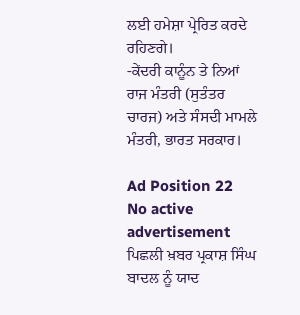ਲਈ ਹਮੇਸ਼ਾ ਪ੍ਰੇਰਿਤ ਕਰਦੇ ਰਹਿਣਗੇ।
-ਕੇਂਦਰੀ ਕਾਨੂੰਨ ਤੇ ਨਿਆਂ ਰਾਜ ਮੰਤਰੀ (ਸੁਤੰਤਰ ਚਾਰਜ) ਅਤੇ ਸੰਸਦੀ ਮਾਮਲੇ ਮੰਤਰੀ, ਭਾਰਤ ਸਰਕਾਰ।

Ad Position 22
No active advertisement
ਪਿਛਲੀ ਖ਼ਬਰ ਪ੍ਰਕਾਸ਼ ਸਿੰਘ ਬਾਦਲ ਨੂੰ ਯਾਦ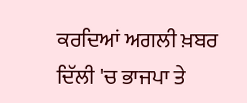ਕਰਦਿਆਂ ਅਗਲੀ ਖ਼ਬਰ ਦਿੱਲੀ 'ਚ ਭਾਜਪਾ ਤੇ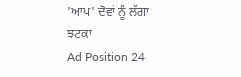'ਆਪ' ਦੋਵਾਂ ਨੂੰ ਲੱਗਾ ਝਟਕਾ
Ad Position 24